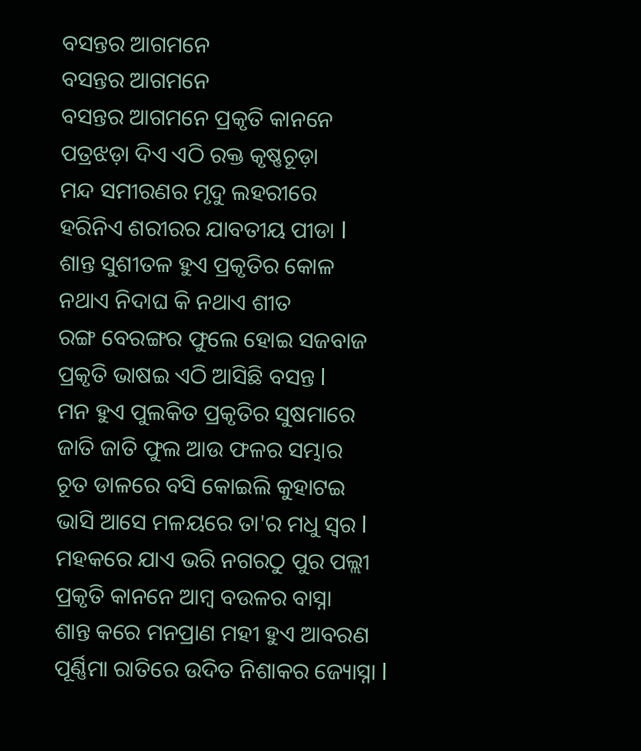ବସନ୍ତର ଆଗମନେ
ବସନ୍ତର ଆଗମନେ
ବସନ୍ତର ଆଗମନେ ପ୍ରକୃତି କାନନେ
ପତ୍ରଝଡ଼ା ଦିଏ ଏଠି ରକ୍ତ କୃଷ୍ଣଚୂଡ଼ା
ମନ୍ଦ ସମୀରଣର ମୃଦୁ ଲହରୀରେ
ହରିନିଏ ଶରୀରର ଯାବତୀୟ ପୀଡା l
ଶାନ୍ତ ସୁଶୀତଳ ହୁଏ ପ୍ରକୃତିର କୋଳ
ନଥାଏ ନିଦାଘ କି ନଥାଏ ଶୀତ
ରଙ୍ଗ ବେରଙ୍ଗର ଫୁଲେ ହୋଇ ସଜବାଜ
ପ୍ରକୃତି ଭାଷଇ ଏଠି ଆସିଛି ବସନ୍ତ l
ମନ ହୁଏ ପୁଲକିତ ପ୍ରକୃତିର ସୁଷମାରେ
ଜାତି ଜାତି ଫୁଲ ଆଉ ଫଳର ସମ୍ଭାର
ଚୂତ ଡାଳରେ ବସି କୋଇଲି କୁହାଟଇ
ଭାସି ଆସେ ମଳୟରେ ତା'ର ମଧୁ ସ୍ୱର l
ମହକରେ ଯାଏ ଭରି ନଗରଠୁ ପୁର ପଲ୍ଲୀ
ପ୍ରକୃତି କାନନେ ଆମ୍ବ ବଉଳର ବାସ୍ନା
ଶାନ୍ତ କରେ ମନପ୍ରାଣ ମହୀ ହୁଏ ଆବରଣ
ପୂର୍ଣ୍ଣିମା ରାତିରେ ଉଦିତ ନିଶାକର ଜ୍ୟୋସ୍ନା l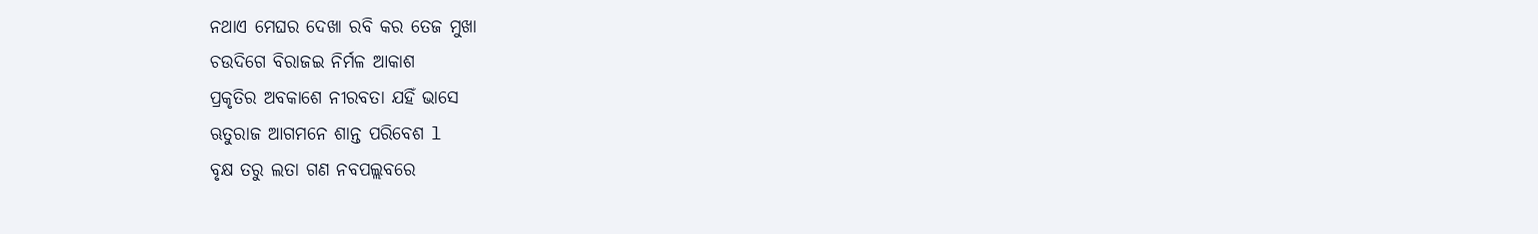ନଥାଏ ମେଘର ଦେଖା ରବି କର ତେଜ ମୁଖା
ଚଉଦିଗେ ବିରାଜଇ ନିର୍ମଳ ଆକାଶ
ପ୍ରକୃତିର ଅବକାଶେ ନୀରବତା ଯହିଁ ଭାସେ
ଋତୁରାଜ ଆଗମନେ ଶାନ୍ତ ପରିବେଶ l
ବୃକ୍ଷ ତରୁ ଲତା ଗଣ ନବପଲ୍ଲବରେ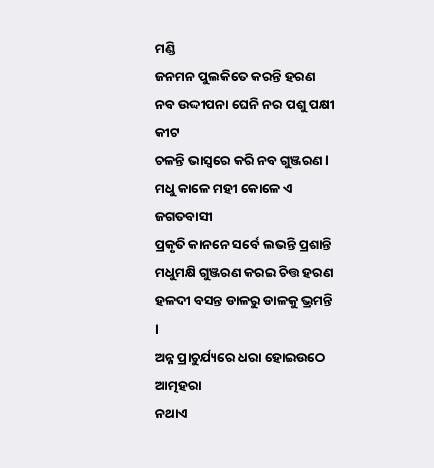ମଣ୍ଡି
ଜନମନ ପୁଲକିତେ କରନ୍ତି ହରଣ
ନବ ଉଦ୍ଦୀପନା ଘେନି ନର ପଶୁ ପକ୍ଷୀ କୀଟ
ଚଳନ୍ତି ଭାସ୍ଵରେ କରି ନବ ଗୁଞ୍ଜରଣ l
ମଧୁ କାଳେ ମହୀ କୋଳେ ଏ ଜଗତବାସୀ
ପ୍ରକୃତି କାନନେ ସର୍ବେ ଲଭନ୍ତି ପ୍ରଶାନ୍ତି
ମଧୁମକ୍ଷି ଗୁଞ୍ଜରଣ କରଇ ଚିତ୍ତ ହରଣ
ହଳଦୀ ବସନ୍ତ ଡାଳରୁ ଡାଳକୁ ଭ୍ରମନ୍ତି l
ଅନ୍ନ ପ୍ରାଚୁର୍ଯ୍ୟରେ ଧରା ହୋଇଉଠେ ଆତ୍ମହରା
ନଥାଏ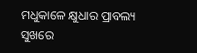ମଧୁକାଳେ କ୍ଷୁଧାର ପ୍ରାବଲ୍ୟ
ସୁଖରେ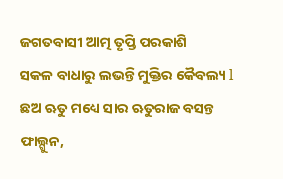ଜଗତବାସୀ ଆତ୍ମ ତୃପ୍ତି ପରକାଶି
ସକଳ ବାଧାରୁ ଲଭନ୍ତି ମୁକ୍ତିର କୈବଲ୍ୟ l
ଛଅ ଋତୁ ମଧ୍ୟେ ସାର ଋତୁରାଜ ବସନ୍ତ
ଫାଲ୍ଗୁନ,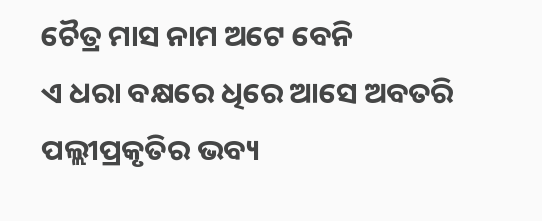ଚୈତ୍ର ମାସ ନାମ ଅଟେ ବେନି
ଏ ଧରା ବକ୍ଷରେ ଧିରେ ଆସେ ଅବତରି
ପଲ୍ଲୀପ୍ରକୃତିର ଭବ୍ୟ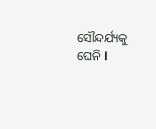ସୌନ୍ଦର୍ଯ୍ୟକୁ ଘେନି l